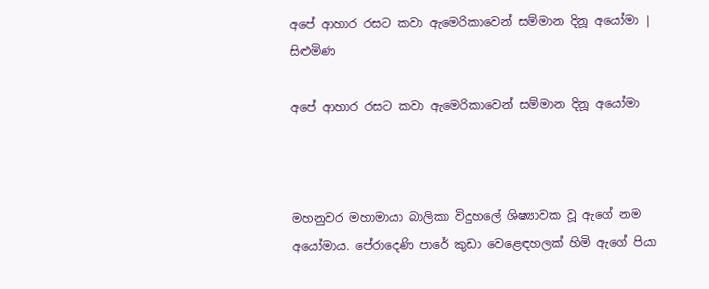අපේ ආහාර රසට කවා ඇමෙරිකාවෙන් සම්මාන දිනූ අයෝමා | සිළුමිණ

අපේ ආහාර රසට කවා ඇමෙරිකාවෙන් සම්මාන දිනූ අයෝමා



මහනුවර මහාමායා බාලිකා විදුහලේ ශිෂ්‍යාවක වූ ඇගේ නම අයෝමාය. පේරාදෙණි පාරේ කුඩා වෙළෙඳහලක් හිමි ඇගේ පියා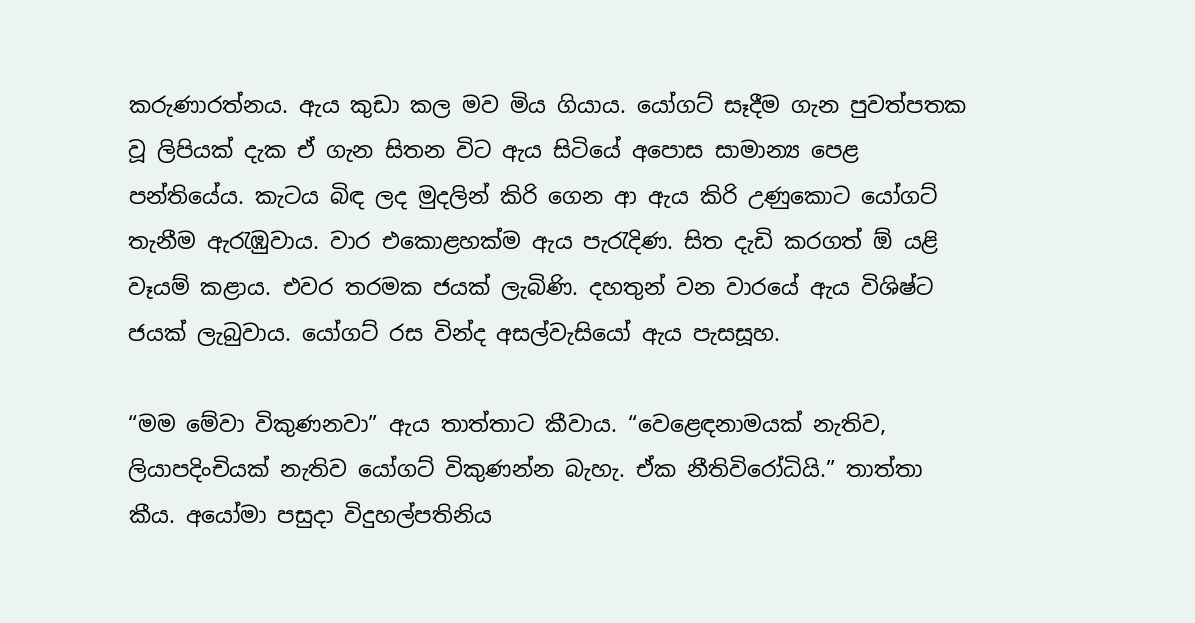කරුණාරත්නය. ඇය කුඩා කල මව මිය ගියාය. යෝගට් සෑදීම ගැන පුවත්පතක වූ ලිපියක් දැක ඒ ගැන සිතන විට ඇය සිටියේ අපොස සාමාන්‍ය පෙළ පන්තියේය. කැටය බිඳ ලද මුදලින් කිරි ගෙන ආ ඇය කිරි උණුකොට යෝගට් තැනීම ඇරැඹුවාය. වාර එකොළහක්ම ඇය පැරැදිණ. සිත දැඩි කරගත් ඕ යළි වෑයම් කළාය. එවර තරමක ජයක් ලැබිණි. දහතුන් වන වාරයේ ඇය විශිෂ්ට ජයක් ලැබුවාය. යෝගට් රස වින්ද අසල්වැසියෝ ඇය පැසසූහ.

“මම මේවා විකුණනවා” ඇය තාත්තාට කීවාය. “වෙළෙඳනාමයක් නැතිව, ලියාපදිංචියක් නැතිව යෝගට් විකුණන්න බැහැ. ඒක නීතිවිරෝධියි.” තාත්තා කීය. අයෝමා පසුදා විදුහල්පතිනිය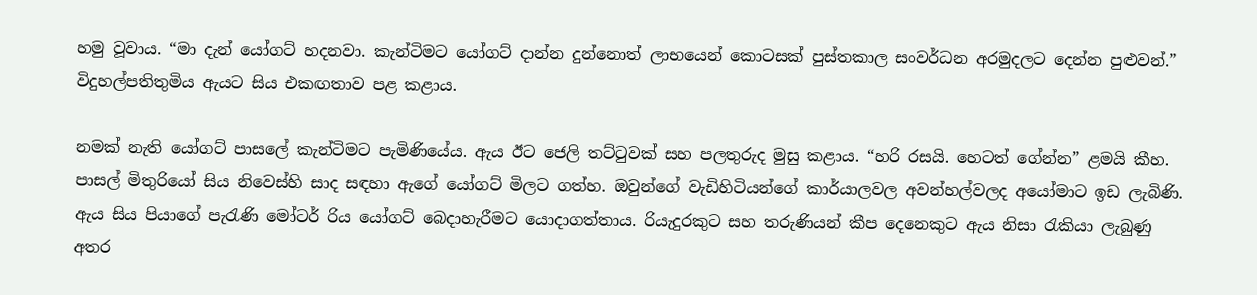හමු වූවාය. “මා දැන් යෝගට් හදනවා. කැන්ටිමට යෝගට් දාන්න දුන්නොත් ලාභයෙන් කොටසක් පුස්තකාල සංවර්ධන අරමුදලට දෙන්න පුළුවන්.” විදුහල්පතිතුමිය ඇයට සිය එකඟතාව පළ කළාය.

නමක් නැති යෝගට් පාසලේ කැන්ටිමට පැමිණියේය. ඇය ඊට ජෙලි තට්ටුවක් සහ පලතුරුද මුසු කළාය. “හරි රසයි. හෙටත් ගේන්න” ළමයි කීහ. පාසල් මිතුරියෝ සිය නිවෙස්හි සාද සඳහා ඇගේ යෝගට් මිලට ගත්හ. ඔවුන්ගේ වැඩිහිටියන්ගේ කාර්යාලවල අවන්හල්වලද අයෝමාට ඉඩ ලැබිණි. ඇය සිය පියාගේ පැරැණි මෝටර් රිය යෝගට් බෙදාහැරීමට යොදාගත්තාය. රියැදුරකුට සහ තරුණියන් කීප දෙනෙකුට ඇය නිසා රැකියා ලැබුණු අතර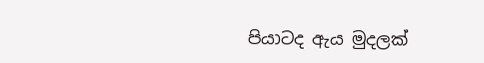පියාටද ඇය මුදලක්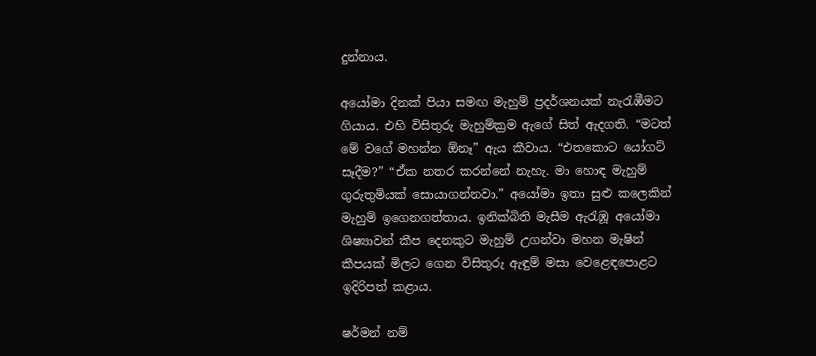දුන්නාය.

අයෝමා දිනක් පියා සමඟ මැහුම් ප්‍රදර්ශනයක් නැරැඹීමට ගියාය. එහි විසිතුරු මැහුම්ක්‍රම ඇගේ සිත් ඇදගති. “මටත් මේ වගේ මහන්න ඕනෑ” ඇය කීවාය. “එතකොට යෝගට් සෑදීම?” “ඒක නතර කරන්නේ නැහැ. මා හොඳ මැහුම් ගුරුතුමියක් සොයාගන්නවා.” අයෝමා ඉතා සුළු කලෙකින් මැහුම් ඉගෙනගත්තාය. ඉනික්බිති මැසීම ඇරැඹූ අයෝමා ශිෂ්‍යාවන් කීප දෙනකුට මැහුම් උගන්වා මහන මැෂින් කීපයක් මිලට ගෙන විසිතුරු ඇඳුම් මසා වෙළෙඳපොළට ඉදිරිපත් ක‍ළාය.

ෂර්මන් නම්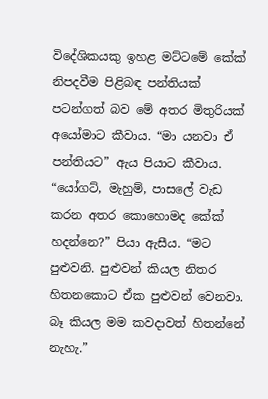විදේශිකයකු ඉහළ මට්ටමේ කේක් නිපදවීම පිළිබඳ පන්තියක් පටන්ගත් බව මේ අතර මිතුරියක් අයෝමාට කීවාය. “මා යනවා ඒ පන්තියට” ඇය පියාට කීවාය. “යෝගට්, මැහුම්, පාසලේ වැඩ කරන අතර කොහොමද කේක් හදන්නෙ?” පියා ඇසීය. “මට පුළුවනි. පුළුවන් කියල නිතර හිතනකොට ඒක පුළුවන් වෙනවා. බෑ කියල මම කවදාවත් හිතන්නේ නැහැ.”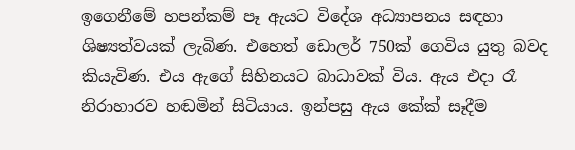ඉගෙනීමේ හපන්කම් පෑ ඇයට විදේශ අධ්‍යාපනය සඳහා ශිෂ්‍යත්වයක් ලැබිණ. එහෙත් ඩොලර් 750ක් ගෙවිය යුතු බවද කියැවිණ. එය ඇගේ සිහිනයට බාධාවක් විය. ඇය එදා රෑ නිරාහාරව හඬමින් සිටියාය. ඉන්පසු ඇය කේක් සෑදීම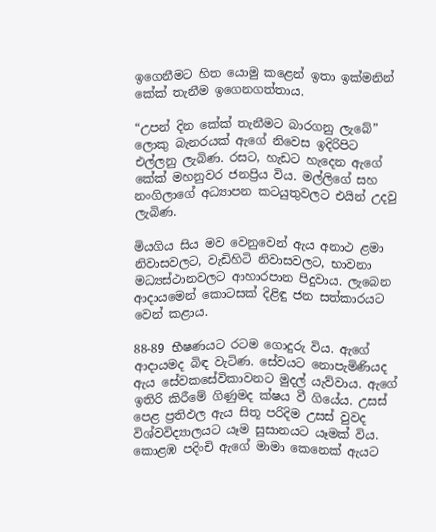ඉගෙනීමට හිත යොමු කළෙන් ඉතා ඉක්මනින් කේක් තැනීම ඉගෙනගත්තාය.

“උපන් දින කේක් තැනීමට බාරගනු ලැබේ” ලොකු බැනරයක් ඇගේ නිවෙස ඉදිරිපිට එල්ලනු ලැබිණ. රසට, හැඩට හැදෙන ඇගේ කේක් මහනුවර ජනප්‍රිය විය. මල්ලිගේ සහ නංගිලාගේ අධ්‍යාපන කටයුතුවලට එයින් උදවු ලැබිණ.

මියගිය සිය මව වෙනුවෙන් ඇය අනාථ ළමා නිවාසවලට, වැඩිහිටි නිවාසවලට, භාවනා මධ්‍යස්ථානවලට ආහාරපාන පිදුවාය. ලැබෙන ආදායමෙන් කොටසක් දිළිඳු ජන සත්කාරයට වෙන් කළාය.

88-89 භීෂණයට රටම ගොදුරු විය. ඇගේ ආදායමද බිඳ වැටිණ. සේවයට නොපැමිණියද ඇය සේවකසේවිකාවනට මුදල් යැව්වාය. ඇගේ ඉතිරි කිරීමේ ගිණුමද ක්ෂය වී ගියේය. උසස් පෙළ ප්‍රතිඵල ඇය සිතූ පරිදිම උසස් වුවද විශ්වවිද්‍යාලයට යෑම සුසානයට යෑමක් විය. කොළඹ පදිංචි ඇගේ මාමා කෙනෙක් ඇයට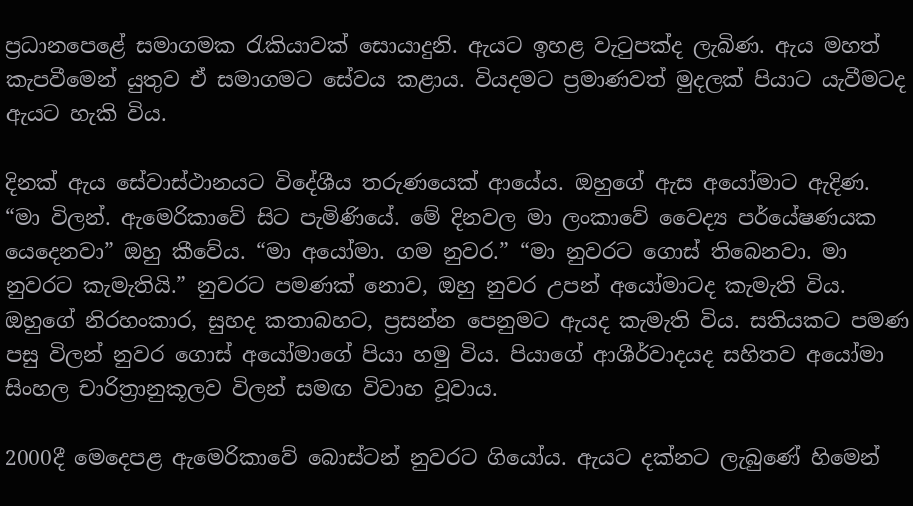ප්‍රධානපෙළේ සමාගමක රැකියාවක් සොයාදුනි. ඇයට ඉහළ වැටුපක්ද ලැබිණ. ඇය මහත් කැපවීමෙන් යුතුව ඒ සමාගමට සේවය කළාය. වියදමට ප්‍රමාණවත් මුදලක් පියාට යැවීමටද ඇයට හැකි විය.

දිනක් ඇය සේවාස්ථානයට විදේශීය තරුණයෙක් ආයේය. ඔහුගේ ඇස අයෝමාට ඇදිණ. “මා විලන්. ඇමෙරිකාවේ සිට පැමිණියේ. මේ දිනවල මා ලංකාවේ වෛද්‍ය පර්යේෂණයක යෙදෙනවා” ඔහු කීවේය. “මා අයෝමා. ගම නුවර.” “මා නුවරට ගොස් තිබෙනවා. මා නුවරට කැමැතියි.” නුවරට පමණක් නොව, ඔහු නුවර උපන් අයෝමාටද කැමැති විය. ඔහුගේ නිරහංකාර, සුහද කතාබහට, ප්‍රසන්න පෙනුමට ඇයද කැමැති විය. සතියකට පමණ පසු විලන් නුවර ගොස් අයෝමාගේ පියා හමු විය. පියාගේ ආශීර්වාදයද සහිතව අයෝමා සිංහල චාරිත්‍රානුකූලව විලන් සමඟ විවාහ වූවාය.

2000දී මෙදෙපළ ඇමෙරිකාවේ බොස්ටන් නුවරට ගියෝය. ඇයට දක්නට ලැබුණේ හිමෙන්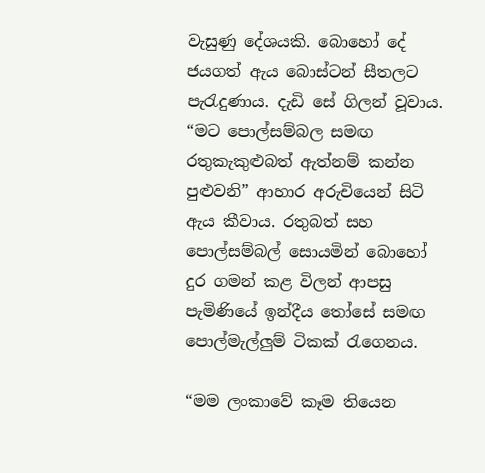වැසුණු දේශයකි. බොහෝ දේ ජයගත් ඇය බොස්ටන් සීතලට පැරැදුණාය. දැඩි සේ ගිලන් වූවාය. “මට පොල්සම්බල සමඟ රතුකැකුළුබත් ඇත්නම් කන්න පුළුවනි” ආහාර අරුචියෙන් සිටි ඇය කීවාය. රතුබත් සහ පොල්සම්බල් සොයමින් බොහෝ දුර ගමන් කළ විලන් ආපසු පැමිණියේ ඉන්දීය තෝසේ සමඟ පොල්මැල්ලුම් ටිකක් රැගෙනය.

“මම ලංකාවේ කෑම තියෙන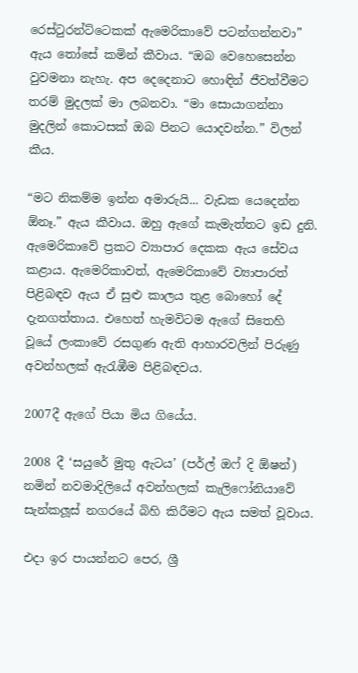රෙස්ටුරන්ට්ටෙකක් ඇමෙරිකාවේ පටන්ගන්නවා” ඇය තෝසේ කමින් කීවාය. “ඔබ වෙහෙසෙන්න වුවමනා නැහැ. අප දෙදෙනාට හොඳින් ජීවත්වීමට තරම් මුදලක් මා ලබනවා. “මා සොයාගන්නා මුදලින් කොටසක් ඔබ පිනට යොදවන්න.” විලන් කීය.

“මට නිකම්ම ඉන්න අමාරුයි... වැඩක යෙදෙන්න ඕනෑ.” ඇය කීවාය. ඔහු ඇගේ කැමැත්තට ඉඩ දුනි. ඇමෙරිකාවේ ප්‍රකට ව්‍යාපාර දෙකක ඇය සේවය කළාය. ඇමෙරිකාවත්, ඇමෙරිකාවේ ව්‍යාපාරත් පිළිබඳව ඇය ඒ සුළු කාලය තුළ බොහෝ දේ දැනගත්තාය. එහෙත් හැමවිටම ඇගේ සිතෙහි වූයේ ලංකාවේ රසගුණ ඇති ආහාරවලින් පිරුණු අවන්හලක් ඇරැඹීම පිළිබඳවය.

2007දී ඇගේ පියා මිය ගියේය.

2008 දී ‘සයුරේ මුතු ඇටය’ (පර්ල් ඔෆ් දි ඕෂන්) නමින් නවමාදිලියේ අවන්හලක් කැලිෆෝනියාවේ සැන්කලූස් නගරයේ බිහි කිරීමට ඇය සමත් වූවාය.

එදා ඉර පායන්නට පෙර, ශ්‍රී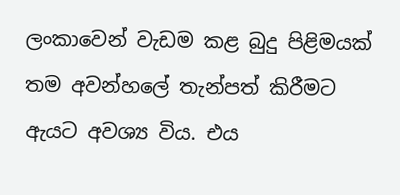ලංකාවෙන් වැඩම කළ බුදු පිළිමයක් තම අවන්හලේ තැන්පත් කිරීමට ඇයට අවශ්‍ය විය. එය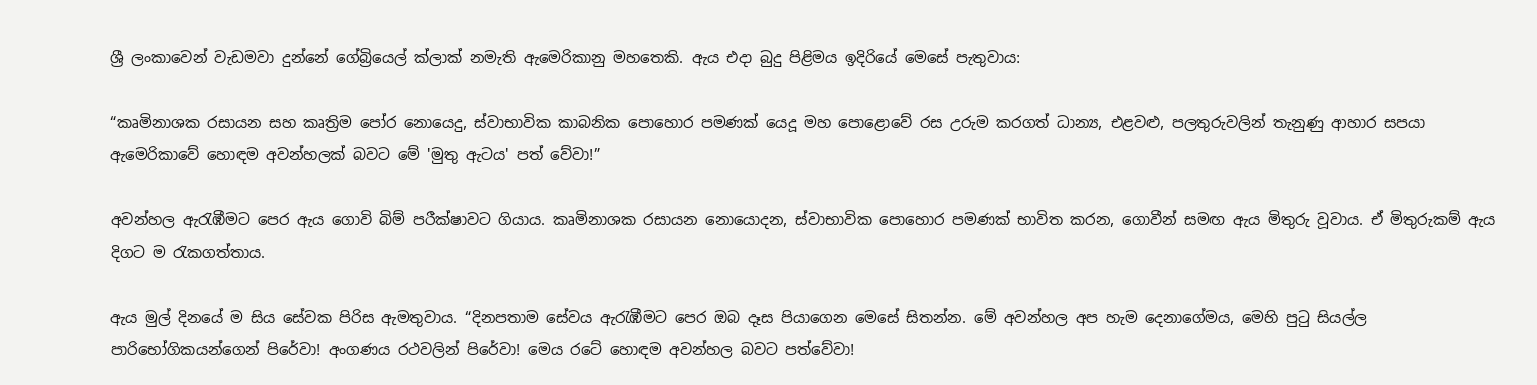ශ්‍රී ලංකාවෙන් වැඩමවා දුන්නේ ගේබ්‍රියෙල් ක්ලාක් නමැති ඇමෙරිකානු මහතෙකි. ඇය එදා බුදු පිළිමය ඉදිරියේ මෙසේ පැතුවාය:

“කෘමිනාශක රසායන සහ කෘත්‍රිම පෝර නොයෙදු, ස්වාභාවික කාබනික පොහොර පමණක් යෙදූ මහ පොළොවේ රස උරුම කරගත් ධාන්‍ය, එළවළු, පලතුරුවලින් තැනුණු ආහාර සපයා ඇමෙරිකාවේ හොඳම අවන්හලක් බවට මේ 'මුතු ඇටය' පත් වේවා!”

අවන්හල ඇරැඹීමට පෙර ඇය ගොවි බිම් පරීක්ෂාවට ගියාය. කෘමිනාශක රසායන නොයොදන, ස්වාභාවික පොහොර පමණක් භාවිත කරන, ගොවීන් සමඟ ඇය මිතුරු වූවාය. ඒ මිතුරුකම් ඇය දිගට ම රැකගත්තාය.

ඇය මුල් දිනයේ ම සිය සේවක පිරිස ඇමතුවාය. “දිනපතාම සේවය ඇරැඹීමට පෙර ඔබ දෑස පියාගෙන මෙසේ සිතන්න. මේ අවන්හල අප හැම දෙනාගේමය, මෙහි පුටු සියල්ල පාරිභෝගිකයන්ගෙන් පිරේවා! අංගණය රථවලින් පිරේවා! මෙය රටේ හොඳම අවන්හල බවට පත්වේවා!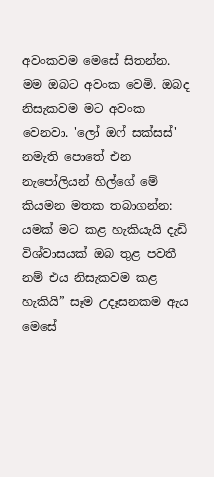අවංකවම මෙසේ සිතන්න. මම ඔබට අවංක වෙමි. ඔබද නිසැකවම මට අවංක වෙනවා. 'ලෝ ඔෆ් සක්සස්' නමැති පොතේ එන නැපෝලියන් හිල්ගේ මේ කියමන මතක තබාගන්න: යමක් මට කළ හැකියැයි දැඩි විශ්වාසයක් ඔබ තුළ පවතී නම් එය නිසැකවම කළ හැකියි” සෑම උදෑසනකම ඇය මෙසේ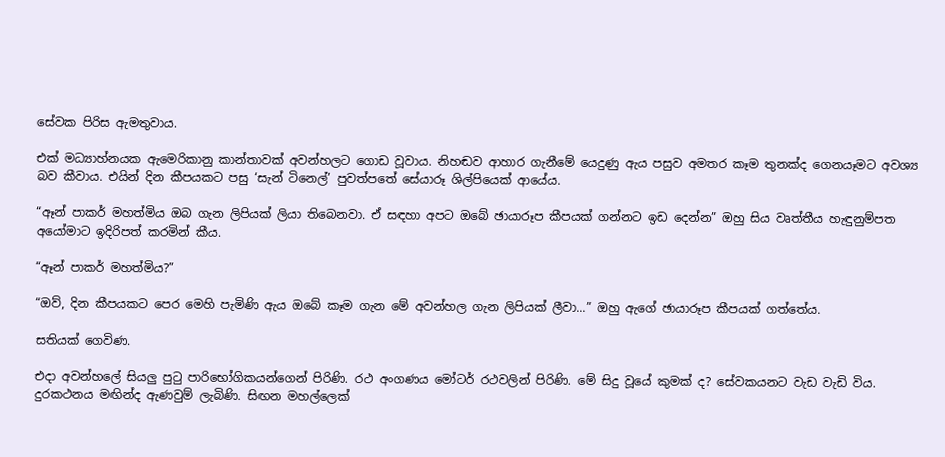සේවක පිරිස ඇමතුවාය.

එක් මධ්‍යාහ්නයක ඇමෙරිකානු කාන්තාවක් අවන්හලට ගොඩ වූවාය. නිහඬව ආහාර ගැනීමේ යෙදුණු ඇය පසුව අමතර කෑම තුනක්ද ගෙනයෑමට අවශ්‍ය බව කීවාය. එයින් දින කීපයකට පසු ‘සැන් ටිනෙල්’ පුවත්පතේ සේයාරූ ශිල්පියෙක් ආයේය.

“ඈන් පාකර් මහත්මිය ඔබ ගැන ලිපියක් ලියා තිබෙනවා. ඒ සඳහා අපට ඔබේ ඡායාරූප කීපයක් ගන්නට ඉඩ දෙන්න” ඔහු සිය වෘත්තීය හැඳුනුම්පත අයෝමාට ඉදිරිපත් කරමින් කීය.

“ඈන් පාකර් මහත්මිය?”

“ඔව්, දින කීපයකට පෙර මෙහි පැමිණි ඇය ඔබේ කෑම ගැන මේ අවන්හල ගැන ලිපියක් ලීවා...” ඔහු ඇගේ ඡායාරූප කීපයක් ගත්තේය.

සතියක් ගෙවිණ.

එදා අවන්හලේ සියලු පුටු පාරිභෝගිකයන්ගෙන් පිරිණි. රථ අංගණය මෝටර් රථවලින් පිරිණි. මේ සිදු වූයේ කුමක් ද? සේවකයනට වැඩ වැඩි විය. දුරකථනය මඟින්ද ඇණවුම් ලැබිණි. සිඟන මහල්ලෙක්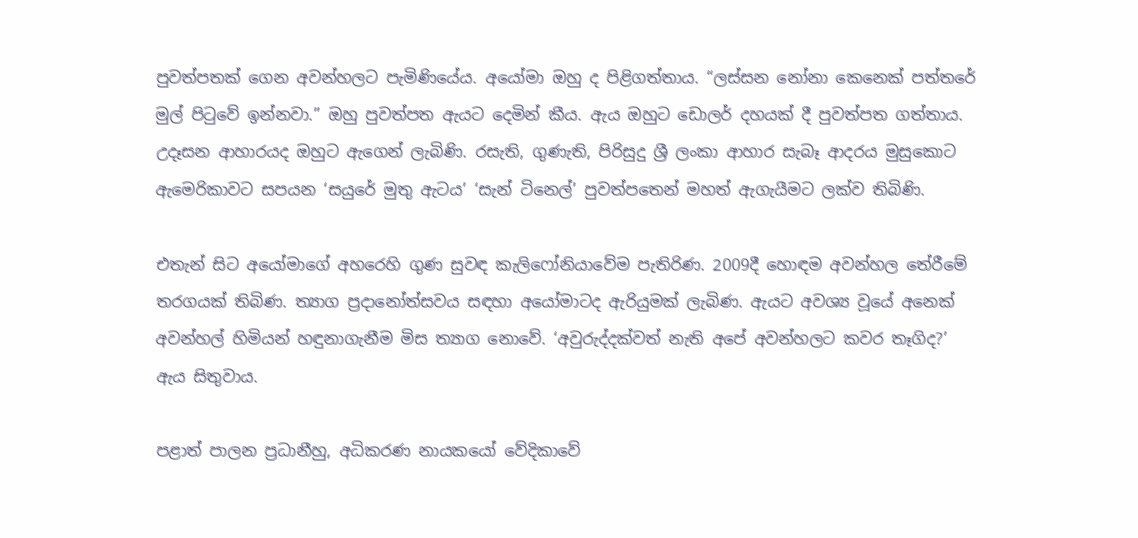පුවත්පතක් ගෙන අවන්හලට පැමිණියේය. අයෝමා ඔහු ද පිළිගත්තාය. “ලස්සන නෝනා කෙනෙක් පත්තරේ මුල් පිටුවේ ඉන්නවා.” ඔහු පුවත්පත ඇයට දෙමින් කීය. ඇය ඔහුට ඩොලර් දහයක් දී පුවත්පත ගත්තාය. උදෑසන ආහාරයද ඔහුට ඇගෙන් ලැබිණි. රසැති, ගුණැති, පිරිසුදු ශ්‍රී ලංකා ආහාර සැබෑ ආදරය මුසුකොට ඇමෙරිකාවට සපයන ‘සයුරේ මුතු ඇටය’ ‘සැන් ටිනෙල්’ පුවත්පතෙන් මහත් ඇගැයීමට ලක්ව තිබිණි.

එතැන් සිට අයෝමාගේ අහරෙහි ගුණ සුවඳ කැලිෆෝනියාවේම පැතිරිණ. 2009දී හොඳම අවන්හල තේරීමේ තරගයක් තිබිණ. ත්‍යාග ප්‍රදානෝත්සවය සඳහා අයෝමාටද ඇරියුමක් ලැබිණ. ඇයට අවශ්‍ය වූයේ අනෙක් අවන්හල් හිමියන් හඳුනාගැනීම මිස ත්‍යාග නොවේ. ‘අවුරුද්දක්වත් නැති අපේ අවන්හලට කවර තෑගිද?’ ඇය සිතුවාය.

පළාත් පාලන ප්‍රධානීහු, අධිකරණ නායකයෝ වේදිකාවේ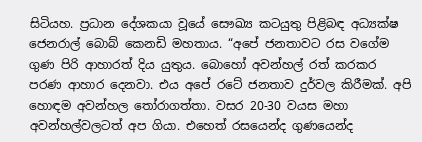සිටියහ. ප්‍රධාන දේශකයා වූයේ සෞඛ්‍ය කටයුතු පිළිබඳ අධ්‍යක්ෂ ජෙනරාල් බොබ් කෙනඩි මහතාය. “අපේ ජනතාවට රස වගේම ගුණ පිරි ආහාරත් දිය යුතුය. බොහෝ අවන්හල් රත් කරකර පරණ ආහාර දෙනවා. එය අපේ රටේ ජනතාව දුර්වල කිරීමක්. අපි හොඳම අවන්හල තෝරාගත්තා. වසර 20-30 වයස මහා අවන්හල්වලටත් අප ගියා. එහෙත් රසයෙන්ද ගුණයෙන්ද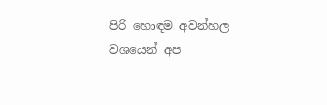පිරි හොඳම අවන්හල වශයෙන් අප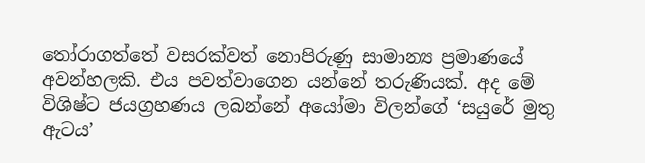තෝරාගත්තේ වසරක්වත් නොපිරුණු සාමාන්‍ය ප්‍රමාණයේ අවන්හලකි. එය පවත්වාගෙන යන්නේ තරුණියක්. අද මේ විශිෂ්ට ජයග්‍රහණය ලබන්නේ අයෝමා විලන්ගේ ‘සයුරේ මුතු ඇටය’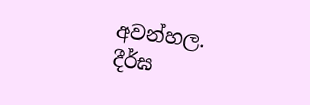අවන්හල. දීර්ඝ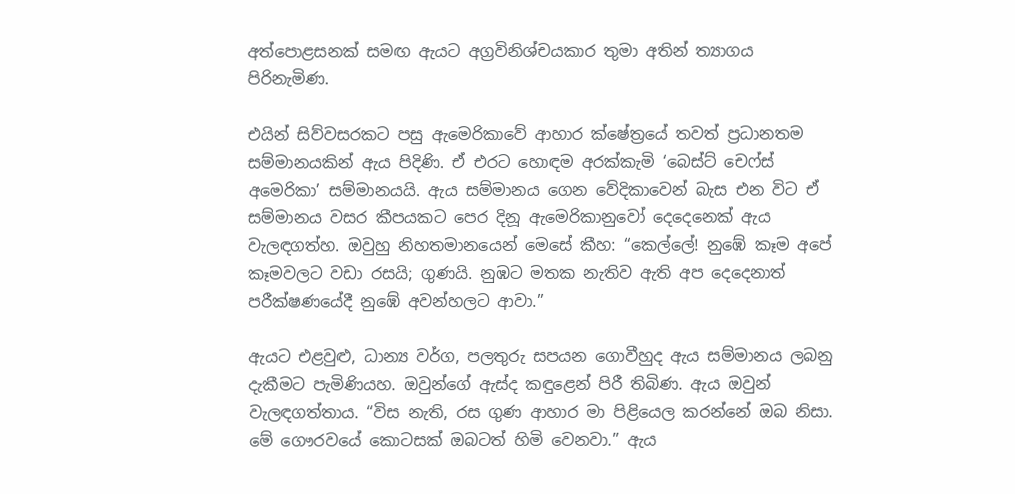අත්පොළසනක් සමඟ ඇයට අග්‍රවිනිශ්චයකාර තුමා අතින් ත්‍යාගය පිරිනැමිණ.

එයින් සිව්වසරකට පසු ඇමෙරිකාවේ ආහාර ක්ෂේත්‍රයේ තවත් ප්‍රධානතම සම්මානයකින් ඇය පිදිණි. ඒ එරට හොඳම අරක්කැමි ‘බෙස්ට් චෙෆ්ස් අමෙරිකා’ සම්මානයයි. ඇය සම්මානය ගෙන වේදිකාවෙන් බැස එන විට ඒ සම්මානය වසර කීපයකට පෙර දිනූ ඇමෙරිකානුවෝ දෙදෙනෙක් ඇය වැලඳගත්හ. ඔවුහු නිහතමානයෙන් මෙසේ කීහ: “කෙල්ලේ! නුඹේ කෑම අපේ කෑමවලට වඩා රසයි; ගුණයි. නුඹට මතක නැතිව ඇති අප දෙදෙනාත් පරීක්ෂණයේදී නුඹේ අවන්හලට ආවා.”

ඇයට එළවුළු, ධාන්‍ය වර්ග, පලතුරු සපයන ගොවීහුද ඇය සම්මානය ලබනු දැකීමට පැමිණියහ. ඔවුන්ගේ ඇස්ද කඳුළෙන් පිරී තිබිණ. ඇය ඔවුන් වැලඳගත්තාය. “විස නැති, රස ගුණ ආහාර මා පිළියෙල කරන්නේ ඔබ නිසා. මේ ගෞරවයේ කොටසක් ඔබටත් හිමි වෙනවා.” ඇය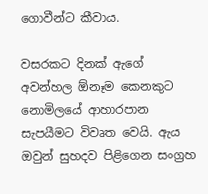ගොවීන්ට කීවාය.

වසරකට දිනක් ඇගේ අවන්හල ඕනෑම කෙනකුට නොමිලයේ ආහාරපාන සැපයීමට විවෘත වෙයි. ඇය ඔවුන් සුහදව පිළිගෙන සංග්‍රහ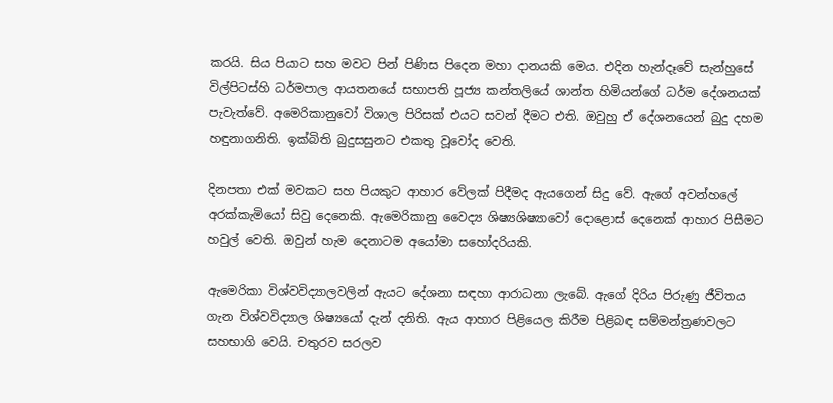කරයි. සිය පියාට සහ මවට පින් පිණිස පිදෙන මහා දානයකි මෙය. එදින හැන්දෑවේ සැන්හුසේ විල්පිටස්හි ධර්මපාල ආයතනයේ සභාපති පූජ්‍ය කන්තලියේ ශාන්ත හිමියන්ගේ ධර්ම දේශනයක් පැවැත්වේ. අමෙරිකානුවෝ විශාල පිරිසක් එයට සවන් දීමට එති. ඔවුහු ඒ දේශනයෙන් බුදු දහම හඳුනාගනිති. ඉක්බිති බුදුසසුනට එකතු වූවෝද වෙති.

දිනපතා එක් මවකට සහ පියකුට ආහාර වේලක් පිදීමද ඇයගෙන් සිදු වේ. ඇගේ අවන්හලේ අරක්කැමියෝ සිවු දෙනෙකි. ඇමෙරිකානු වෛද්‍ය ශිෂ්‍යශිෂ්‍යාවෝ දොළොස් දෙනෙක් ආහාර පිසීමට හවුල් වෙති. ඔවුන් හැම දෙනාටම අයෝමා සහෝදරියකි.

ඇමෙරිකා විශ්වවිද්‍යාලවලින් ඇයට දේශනා සඳහා ආරාධනා ලැබේ. ඇගේ දිරිය පිරුණු ජීවිතය ගැන විශ්වවිද්‍යාල ශිෂ්‍යයෝ දැන් දනිති. ඇය ආහාර පිළියෙල කිරීම පිළිබඳ සම්මන්ත්‍රණවලට සහභාගි වෙයි. චතුරව සරලව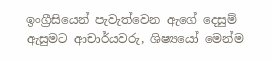ඉංග්‍රීසියෙන් පැවැත්වෙන ඇගේ දෙසුම් ඇසුමට ආචාර්යවරු, ශිෂ්‍යයෝ මෙන්ම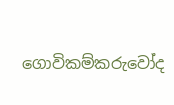ගොවිකම්කරුවෝද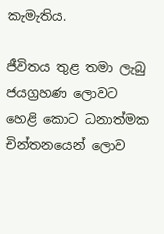කැමැතිය.

ජීවිතය තුළ තමා ලැබු ජයග්‍රහණ ලොවට හෙළි කොට ධනාත්මක චින්තනයෙන් ලොව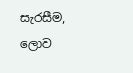සැරසීම, ලොව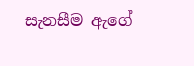සැනසීම ඇගේ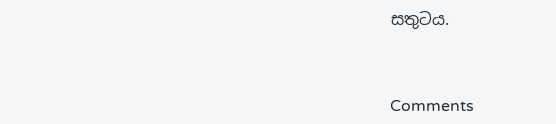සතුටය.



Comments